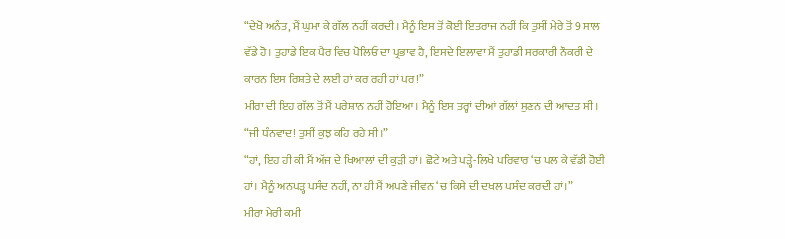“ਦੇਖੋ ਅਨੰਤ, ਮੈਂ ਘੁਮਾ ਕੇ ਗੱਲ ਨਹੀਂ ਕਰਦੀ। ਮੈਨੂੰ ਇਸ ਤੋਂ ਕੋਈ ਇਤਰਾਜ ਨਹੀਂ ਕਿ ਤੁਸੀਂ ਮੇਰੇ ਤੋਂ 9 ਸਾਲ ਵੱਡੇ ਹੋ। ਤੁਹਾਡੇ ਇਕ ਪੈਰ ਵਿਚ ਪੋਲਿਓ ਦਾ ਪ੍ਰਭਾਵ ਹੈ, ਇਸਦੇ ਇਲਾਵਾ ਮੈਂ ਤੁਹਾਡੀ ਸਰਕਾਰੀ ਨੌਕਰੀ ਦੇ ਕਾਰਨ ਇਸ ਰਿਸ਼ਤੇ ਦੇ ਲਈ ਹਾਂ ਕਰ ਰਹੀ ਹਾਂ ਪਰ!”
ਮੀਰਾ ਦੀ ਇਹ ਗੱਲ ਤੋਂ ਮੈਂ ਪਰੇਸ਼ਾਨ ਨਹੀਂ ਹੋਇਆ। ਮੈਨੂੰ ਇਸ ਤਰ੍ਹਾਂ ਦੀਆਂ ਗੱਲਾਂ ਸੁਣਨ ਦੀ ਆਦਤ ਸੀ।
“ਜੀ ਧੰਨਵਾਦ! ਤੁਸੀਂ ਕੁਝ ਕਹਿ ਰਹੇ ਸੀ।”
“ਹਾਂ, ਇਹ ਹੀ ਕੀ ਮੈਂ ਅੱਜ ਦੇ ਖਿਆਲਾਂ ਦੀ ਕੁੜੀ ਹਾਂ। ਛੋਟੇ ਅਤੇ ਪੜ੍ਹੇ-ਲਿਖੇ ਪਰਿਵਾਰ ‘ਚ ਪਲ ਕੇ ਵੱਡੀ ਹੋਈ ਹਾਂ। ਮੈਨੂੰ ਅਨਪੜ੍ਹ ਪਸੰਦ ਨਹੀਂ, ਨਾ ਹੀ ਮੈਂ ਅਪਣੇ ਜੀਵਨ ‘ਚ ਕਿਸੇ ਦੀ ਦਖਲ ਪਸੰਦ ਕਰਦੀ ਹਾਂ।”
ਮੀਰਾ ਮੇਰੀ ਕਮੀ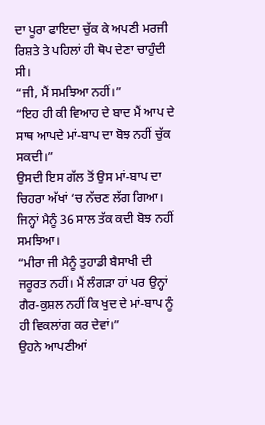ਦਾ ਪੂਰਾ ਫਾਇਦਾ ਚੁੱਕ ਕੇ ਅਪਣੀ ਮਰਜੀ ਰਿਸ਼ਤੇ ਤੇ ਪਹਿਲਾਂ ਹੀ ਥੋਪ ਦੇਣਾ ਚਾਹੁੰਦੀ ਸੀ।
“ਜੀ, ਮੈਂ ਸਮਝਿਆ ਨਹੀਂ।”
“ਇਹ ਹੀ ਕੀ ਵਿਆਹ ਦੇ ਬਾਦ ਮੈਂ ਆਪ ਦੇ ਸਾਥ ਆਪਦੇ ਮਾਂ-ਬਾਪ ਦਾ ਬੋਝ ਨਹੀਂ ਚੁੱਕ ਸਕਦੀ।”
ਉਸਦੀ ਇਸ ਗੱਲ ਤੋਂ ਉਸ ਮਾਂ-ਬਾਪ ਦਾ ਚਿਹਰਾ ਅੱਖਾਂ ‘ਚ ਨੱਚਣ ਲੱਗ ਗਿਆ। ਜਿਨ੍ਹਾਂ ਮੈਨੂੰ 36 ਸਾਲ ਤੱਕ ਕਦੀ ਬੋਝ ਨਹੀਂ ਸਮਝਿਆ।
“ਮੀਰਾ ਜੀ ਮੈਨੂੰ ਤੁਹਾਡੀ ਬੈਸਾਖੀ ਦੀ ਜਰੂਰਤ ਨਹੀਂ। ਮੈਂ ਲੰਗੜਾ ਹਾਂ ਪਰ ਉਨ੍ਹਾਂ ਗੈਰ-ਕੁਸ਼ਲ ਨਹੀਂ ਕਿ ਖੁਦ ਦੇ ਮਾਂ-ਬਾਪ ਨੂੰ ਹੀ ਵਿਕਲਾਂਗ ਕਰ ਦੇਵਾਂ।”
ਉਹਨੇ ਆਪਣੀਆਂ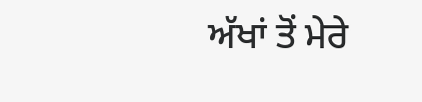ਅੱਖਾਂ ਤੋਂ ਮੇਰੇ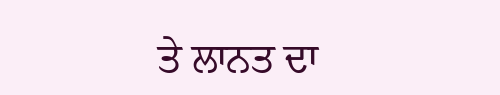ਤੇ ਲਾਨਤ ਦਾ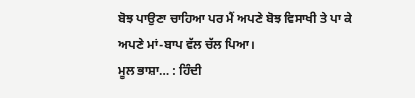ਬੋਝ ਪਾਉਣਾ ਚਾਹਿਆ ਪਰ ਮੈਂ ਅਪਣੇ ਬੋਝ ਵਿਸਾਖੀ ਤੇ ਪਾ ਕੇ ਅਪਣੇ ਮਾਂ-ਬਾਪ ਵੱਲ ਚੱਲ ਪਿਆ।
ਮੂਲ ਭਾਸ਼ਾ… : ਹਿੰਦੀ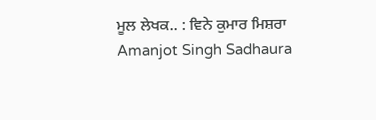ਮੂਲ ਲੇਖਕ.. : ਵਿਨੇ ਕੁਮਾਰ ਮਿਸ਼ਰਾ
Amanjot Singh Sadhaura